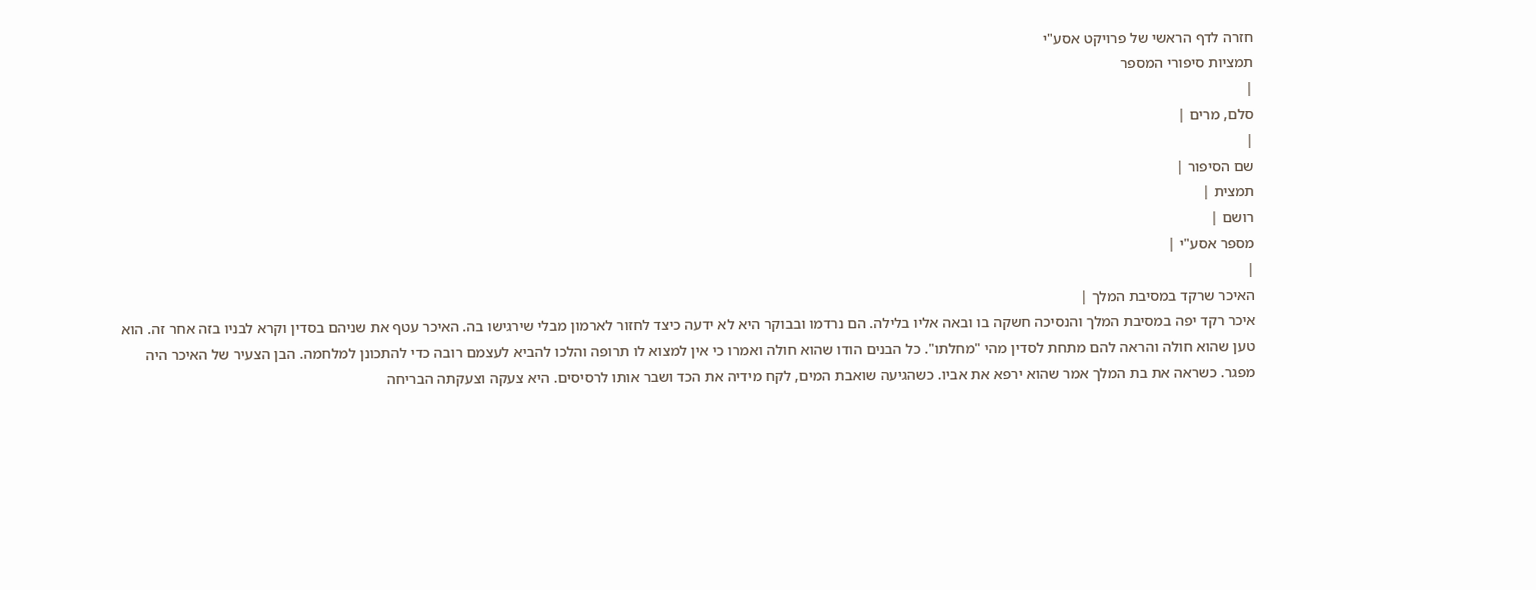חזרה לדף הראשי של פרויקט אסע"י
תמציות סיפורי המספר
|
סלם, מרים |
|
שם הסיפור |
תמצית |
רושם |
מספר אסע"י |
|
האיכר שרקד במסיבת המלך |
איכר רקד יפה במסיבת המלך והנסיכה חשקה בו ובאה אליו בלילה. הם נרדמו ובבוקר היא לא ידעה כיצד לחזור לארמון מבלי שירגישו בה. האיכר עטף את שניהם בסדין וקרא לבניו בזה אחר זה. הוא טען שהוא חולה והראה להם מתחת לסדין מהי "מחלתו". כל הבנים הודו שהוא חולה ואמרו כי אין למצוא לו תרופה והלכו להביא לעצמם רובה כדי להתכונן למלחמה. הבן הצעיר של האיכר היה מפגר. כשראה את בת המלך אמר שהוא ירפא את אביו. כשהגיעה שואבת המים, לקח מידיה את הכד ושבר אותו לרסיסים. היא צעקה וצעקתה הבריחה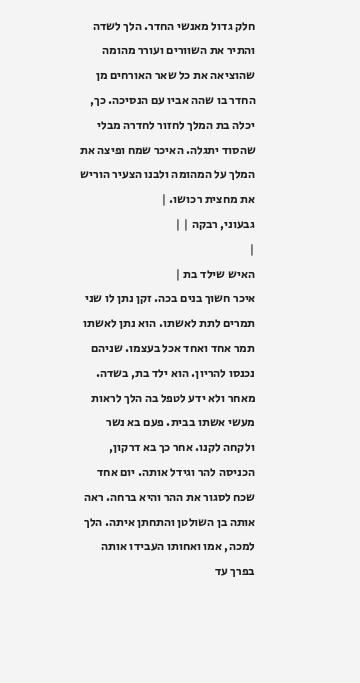חלק גדול מאנשי החדר. הלך לשדה והתיר את השוורים ועורר מהומה שהוציאה את כל שאר האורחים מן החדר בו שהה אביו עם הנסיכה. כך, יכלה בת המלך לחזור לחדרה מבלי שהסוד יתגלה. האיכר שמח ופיצה את המלך על המהומה ולבנו הצעיר הוריש את מחצית רכושו. |
גבעוני, רבקה | |
|
האיש שילד בת |
איכר חשוך בנים בכה. זקן נתן לו שני תמרים לתת לאשתו. הוא נתן לאשתו תמר אחד ואחד אכל בעצמו. שניהם נכנסו להריון. הוא ילד בת, בשדה. מאחר ולא ידע לטפל בה הלך לראות מעשי אשתו בבית. פעם בא נשר ולקחה לקנו. אחר כך בא דרקון, הכניסה להר וגידל אותה. יום אחד שכח לסגור את ההר והיא ברחה. ראה אותה בן השולטן והתחתן איתה. הלך למכה, אמו ואחותו העבידו אותה בפרך עד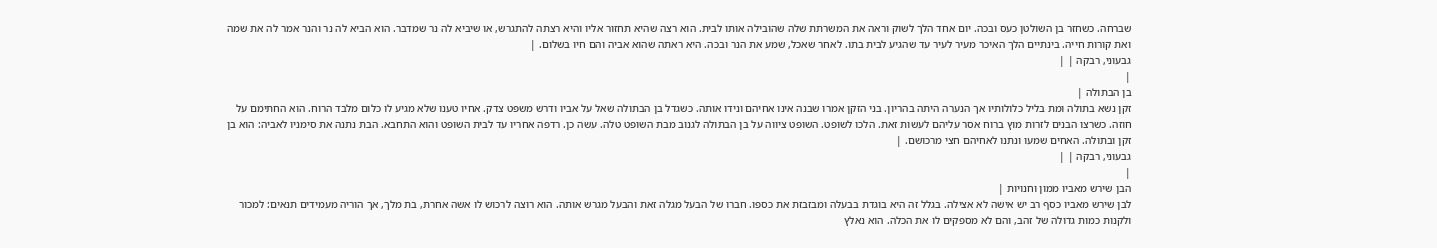שברחה. כשחזר בן השולטן כעס ובכה. יום אחד הלך לשוק וראה את המשרתת שלה שהובילה אותו לבית. הוא רצה שהיא תחזור אליו והיא רצתה להתגרש, או שיביא לה נר שמדבר. הוא הביא לה נר והנר אמר לה את שמה ואת קורות חייה. בינתיים הלך האיכר מעיר לעיר עד שהגיע לבית בתו. לאחר שאכל, שמע את הנר ובכה. היא ראתה שהוא אביה והם חיו בשלום. |
גבעוני, רבקה | |
|
בן הבתולה |
זקן נשא בתולה ומת בליל כלולותיו אך הנערה היתה בהריון. בני הזקן אמרו שבנה אינו אחיהם ונידו אותה. כשגדל בן הבתולה שאל על אביו ודרש משפט צדק. אחיו טענו שלא מגיע לו כלום מלבד הרוח. הוא החתימם על חוזה. כשרצו הבנים לזרות מוץ ברוח אסר עליהם לעשות זאת. הלכו לשופט. השופט ציווה על בן הבתולה לגנוב מבת השופט טלה. עשה כן. רדפה אחריו עד לבית השופט והוא התחבא. הבת נתנה את סימניו לאביה: הוא בן זקן ובתולה. האחים שמעו ונתנו לאחיהם חצי מרכושם. |
גבעוני, רבקה | |
|
הבן שירש מאביו ממון וחנויות |
לבן שירש מאביו כסף רב יש אישה לא אצילה. בגלל זה היא בוגדת בבעלה ומבזבזת את כספו. חברו של הבעל מגלה זאת והבעל מגרש אותה. הוא רוצה לרכוש לו אשה אחרת, בת מלך, אך הוריה מעמידים תנאים: למכור ולקנות כמות גדולה של זהב, והם לא מספקים לו את הכלה. הוא נאלץ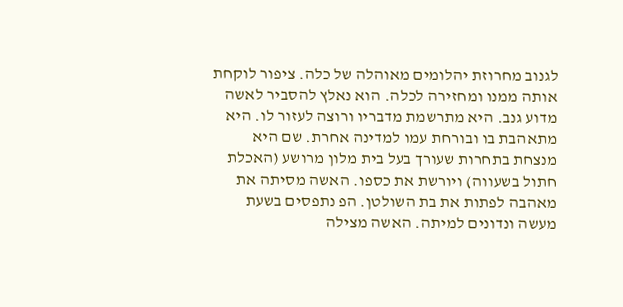לגנוב מחרוזת יהלומים מאוהלה של כלה. ציפור לוקחת אותה ממנו ומחזירה לכלה. הוא נאלץ להסביר לאשה מדוע גנב. היא מתרשמת מדבריו ורוצה לעזור לו. היא מתאהבת בו ובורחת עמו למדינה אחרת. שם היא מנצחת בתחרות שעורך בעל בית מלון מרושע (האכלת חתול בשעווה) ויורשת את כספו. האשה מסיתה את מאהבה לפתות את בת השולטן. הפ נתפסים בשעת מעשה ונדונים למיתה. האשה מצילה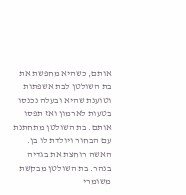אותם, כשהיא מחפשת את בת השולטן לבת אשפתות וטוענת שהיא ובעלה נכנסו בטעות לארמון ואז תפסו אותם. בת השולטן מתחתנת עם הבחור ויולדת לו בן. האשה רוחצת את בגדיה בנהר. בת השולטן מבקשת משומרי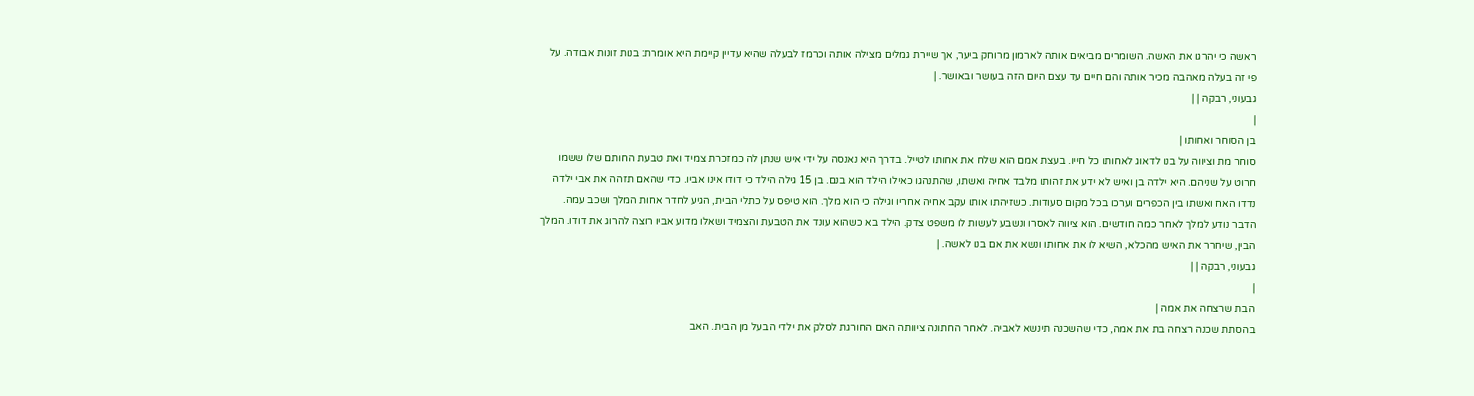ראשה כי יהרגו את האשה. השומרים מביאים אותה לארמון מרוחק ביער, אך שיירת גמלים מצילה אותה וכרמז לבעלה שהיא עדיין קיימת היא אומרת: בנות זונות אבודה. על פי זה בעלה מאהבה מכיר אותה והם חיים עד עצם היום הזה בעושר ובאושר. |
גבעוני, רבקה | |
|
בן הסוחר ואחותו |
סוחר מת וציווה על בנו לדאוג לאחותו כל חייו. בעצת אמם הוא שלח את אחותו לטייל. בדרך היא נאנסה על ידי איש שנתן לה כמזכרת צמיד ואת טבעת החותם שלו ששמו חרוט על שניהם. היא ילדה בן ואיש לא ידע את זהותו מלבד אחיה ואשתו, שהתנהגו כאילו הילד הוא בנם. בן 15 גילה הילד כי דודו אינו אביו. כדי שהאם תזהה את אבי ילדה נדדו האח ואשתו בין הכפרים וערכו בכל מקום סעודות. כשזיהתו אותו עקב אחיה אחריו וגילה כי הוא מלך. הוא טיפס על כתלי הבית, הגיע לחדר אחות המלך ושכב עמה. הדבר נודע למלך לאחר כמה חודשים. הוא ציווה לאסרו ונשבע לעשות לו משפט צדק. הילד בא כשהוא עונד את הטבעת והצמיד ושאלו מדוע אביו רוצה להרוג את דודו. המלך הבין, שיחרר את האיש מהכלא, השיא לו את אחותו ונשא את אם בנו לאשה. |
גבעוני, רבקה | |
|
הבת שרצחה את אמה |
בהסתת שכנה רצחה בת את אמה, כדי שהשכנה תינשא לאביה. לאחר החתונה ציוותה האם החורגת לסלק את ילדי הבעל מן הבית. האב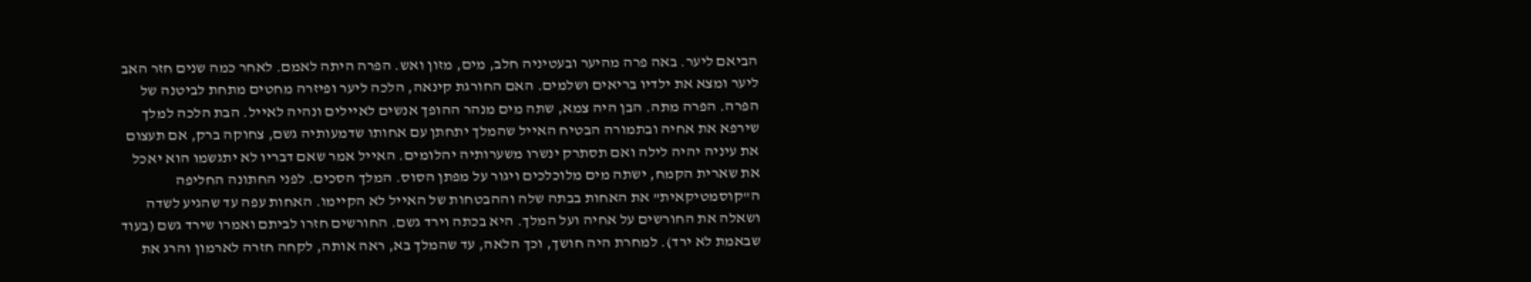הביאם ליער. באה פרה מהיער ובעטיניה חלב, מים, מזון ואש. הפרה היתה לאמם. לאחר כמה שנים חזר האב ליער ומצא את ילדיו בריאים ושלמים. האם החורגת קינאה, הלכה ליער ופיזרה מחטים מתחת לביטנה של הפרה. הפרה מתה. הבן היה צמא, שתה מים מנהר ההופך אנשים לאיילים ונהיה לאייל. הבת הלכה למלך שירפא את אחיה ובתמורה הבטיח האייל שהמלך יתחתן עם אחותו שדמעותיה גשם, צחוקה ברק, אם תעצום את עיניה יהיה לילה ואם תסתרק ינשרו משערותיה יהלומים. האייל אמר שאם דבריו לא יתגשמו הוא יאכל את שארית הקמח, ישתה מים מלוכלכים ויגור על מפתן הסוס. המלך הסכים. לפני החתונה החליפה ה"קוסמטיקאית" את האחות בבתה שלה וההבטחות של האייל לא הקיימו. האחות עפה עד שהגיע לשדה ושאלה את החורשים על אחיה ועל המלך. היא בכתה וירד גשם. החורשים חזרו לביתם ואמרו שירד גשם (בעוד שבאמת לא ירד). למחרת היה חושך, וכך הלאה, עד שהמלך בא, ראה אותה, לקחה חזרה לארמון והרג את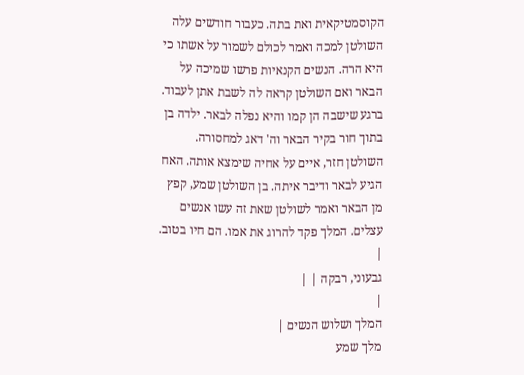הקוסמטיקאית ואת בתה. כעבור חודשים עלה השולטן למכה ואמר לכולם לשמור על אשתו כי היא הרה. הנשים הקנאיות פרשו שמיכה על הבאר ואם השולטן קראה לה לשבת אתן לעבוד. ברגע שישבה הן קמו והיא נפלה לבאר. ילדה בן בתוך חור בקיר הבאר וה' דאג למחסורה. השולטן חזר, איים על אחיה שימצא אותה. האח הגיע לבאר ודיבר איתה. בן השולטן שמע, קפץ מן הבאר ואמר לשולטן שאת זה עשו אנשים עצלים. המלך פקד להרוג את אמו. הם חיו בטוב. |
גבעוני, רבקה | |
|
המלך ושלוש הנשים |
מלך שמע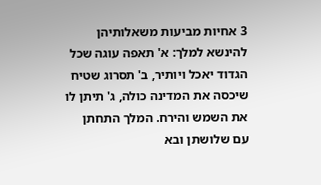3 אחיות מביעות משאלותיהן להינשא למלך: א' תאפה עוגה שכל הגדוד יאכל ויותיר, ב' תסרוג שטיח שיכסה את המדינה כולה, ג' תיתן לו את השמש והירח. המלך התחתן עם שלושתן ובא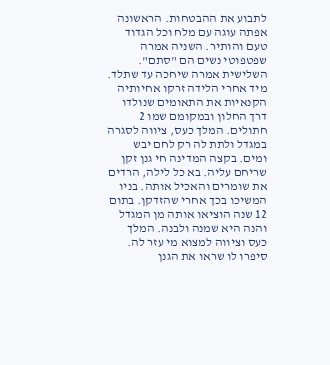לתבוע את ההבטחות. הראשונה אפתה עוגה עם מלח וכל הגדוד טעם והותיר. השניה אמרה שפטפוטי נשים הם "סתם". השלישית אמרה שיחכה עד שתלד. מיד אחרי הלידה זרקו אחיותיה הקנאיות את התאומים שנולדו דרך החלון ובמקומם שמו 2 חתולים. המלך כעס, ציווה לסגרה במגדל ולתת לה רק לחם יבש ומים. בקצה המדינה חי גנן זקן שריחם עליה. בא כל לילה, הרדים את שומרים והאכיל אותה. בניו המשיכו בכך אחרי שהזדקן. בתום 12 שנה הוציאו אותה מן המגדל והנה היא שמנה ולבנה. המלך כעס וציווה למצוא מי עזר לה. סיפרו לו שראו את הגנן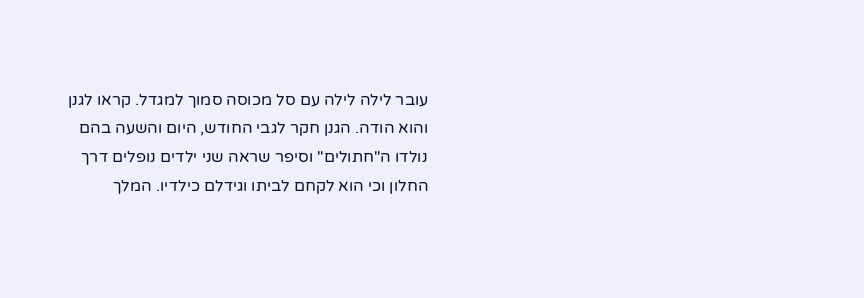עובר לילה לילה עם סל מכוסה סמוך למגדל. קראו לגנן והוא הודה. הגנן חקר לגבי החודש, היום והשעה בהם נולדו ה"חתולים" וסיפר שראה שני ילדים נופלים דרך החלון וכי הוא לקחם לביתו וגידלם כילדיו. המלך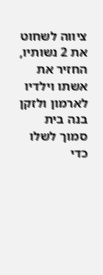ציווה לשחוט את 2 נשותיו, החזיר את אשתו וילדיו לארמון ולזקן בנה בית סמוך לשלו כדי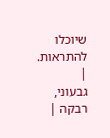שיוכלו להתראות. |
גבעוני, רבקה |